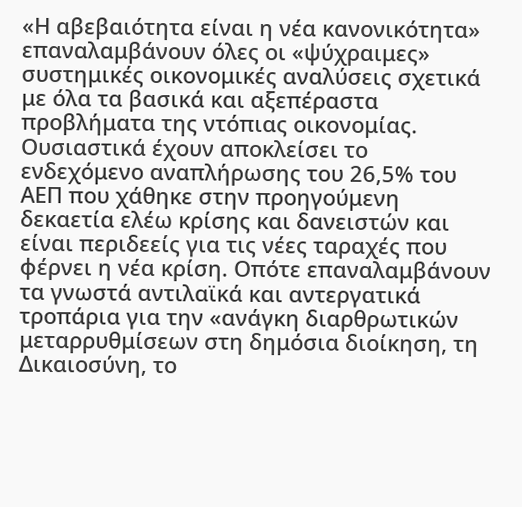«Η αβεβαιότητα είναι η νέα κανονικότητα» επαναλαμβάνουν όλες οι «ψύχραιμες» συστημικές οικονομικές αναλύσεις σχετικά με όλα τα βασικά και αξεπέραστα προβλήματα της ντόπιας οικονομίας. Ουσιαστικά έχουν αποκλείσει το ενδεχόμενο αναπλήρωσης του 26,5% του ΑΕΠ που χάθηκε στην προηγούμενη δεκαετία ελέω κρίσης και δανειστών και είναι περιδεείς για τις νέες ταραχές που φέρνει η νέα κρίση. Οπότε επαναλαμβάνουν τα γνωστά αντιλαϊκά και αντεργατικά τροπάρια για την «ανάγκη διαρθρωτικών μεταρρυθμίσεων στη δημόσια διοίκηση, τη Δικαιοσύνη, το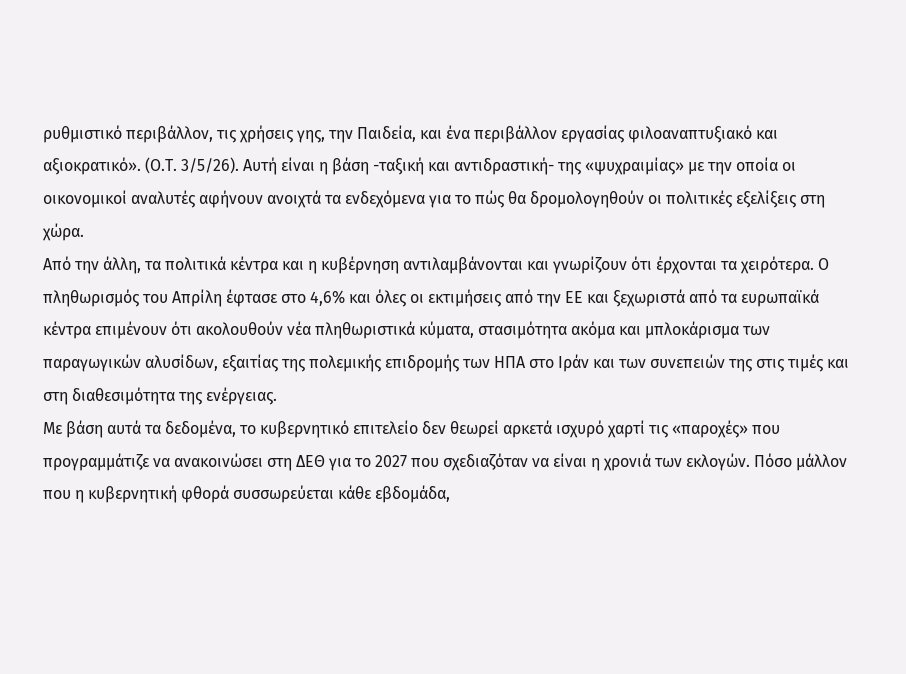ρυθμιστικό περιβάλλον, τις χρήσεις γης, την Παιδεία, και ένα περιβάλλον εργασίας φιλοαναπτυξιακό και αξιοκρατικό». (Ο.Τ. 3/5/26). Αυτή είναι η βάση -ταξική και αντιδραστική- της «ψυχραιμίας» με την οποία οι οικονομικοί αναλυτές αφήνουν ανοιχτά τα ενδεχόμενα για το πώς θα δρομολογηθούν οι πολιτικές εξελίξεις στη χώρα.
Από την άλλη, τα πολιτικά κέντρα και η κυβέρνηση αντιλαμβάνονται και γνωρίζουν ότι έρχονται τα χειρότερα. Ο πληθωρισμός του Απρίλη έφτασε στο 4,6% και όλες οι εκτιμήσεις από την ΕΕ και ξεχωριστά από τα ευρωπαϊκά κέντρα επιμένουν ότι ακολουθούν νέα πληθωριστικά κύματα, στασιμότητα ακόμα και μπλοκάρισμα των παραγωγικών αλυσίδων, εξαιτίας της πολεμικής επιδρομής των ΗΠΑ στο Ιράν και των συνεπειών της στις τιμές και στη διαθεσιμότητα της ενέργειας.
Με βάση αυτά τα δεδομένα, το κυβερνητικό επιτελείο δεν θεωρεί αρκετά ισχυρό χαρτί τις «παροχές» που προγραμμάτιζε να ανακοινώσει στη ΔΕΘ για το 2027 που σχεδιαζόταν να είναι η χρονιά των εκλογών. Πόσο μάλλον που η κυβερνητική φθορά συσσωρεύεται κάθε εβδομάδα,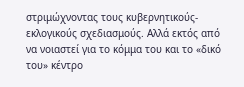στριμώχνοντας τους κυβερνητικούς-εκλογικούς σχεδιασμούς. Αλλά εκτός από να νοιαστεί για το κόμμα του και το «δικό του» κέντρο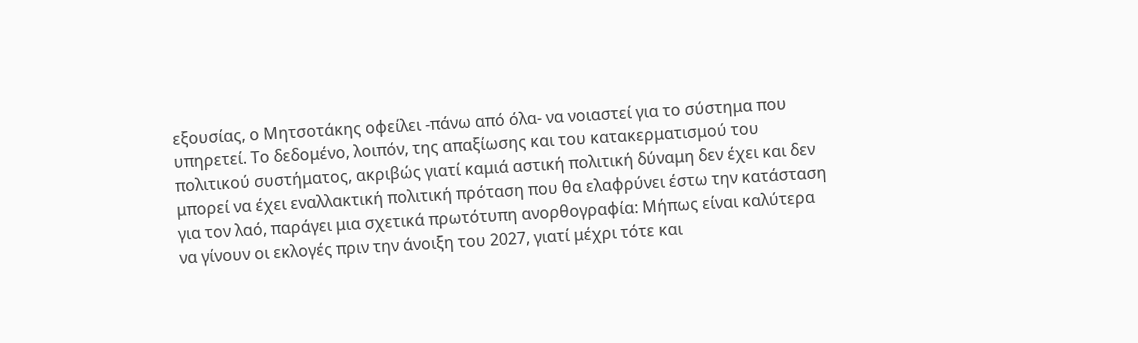εξουσίας, ο Μητσοτάκης οφείλει -πάνω από όλα- να νοιαστεί για το σύστημα που υπηρετεί. Το δεδομένο, λοιπόν, της απαξίωσης και του κατακερματισμού του πολιτικού συστήματος, ακριβώς γιατί καμιά αστική πολιτική δύναμη δεν έχει και δεν μπορεί να έχει εναλλακτική πολιτική πρόταση που θα ελαφρύνει έστω την κατάσταση για τον λαό, παράγει μια σχετικά πρωτότυπη ανορθογραφία: Μήπως είναι καλύτερα να γίνουν οι εκλογές πριν την άνοιξη του 2027, γιατί μέχρι τότε και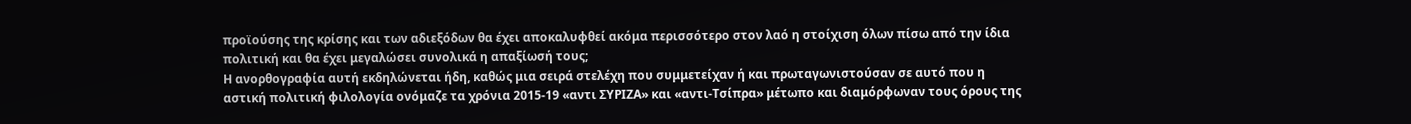προϊούσης της κρίσης και των αδιεξόδων θα έχει αποκαλυφθεί ακόμα περισσότερο στον λαό η στοίχιση όλων πίσω από την ίδια πολιτική και θα έχει μεγαλώσει συνολικά η απαξίωσή τους;
Η ανορθογραφία αυτή εκδηλώνεται ήδη, καθώς μια σειρά στελέχη που συμμετείχαν ή και πρωταγωνιστούσαν σε αυτό που η αστική πολιτική φιλολογία ονόμαζε τα χρόνια 2015-19 «αντι ΣΥΡΙΖΑ» και «αντι-Τσίπρα» μέτωπο και διαμόρφωναν τους όρους της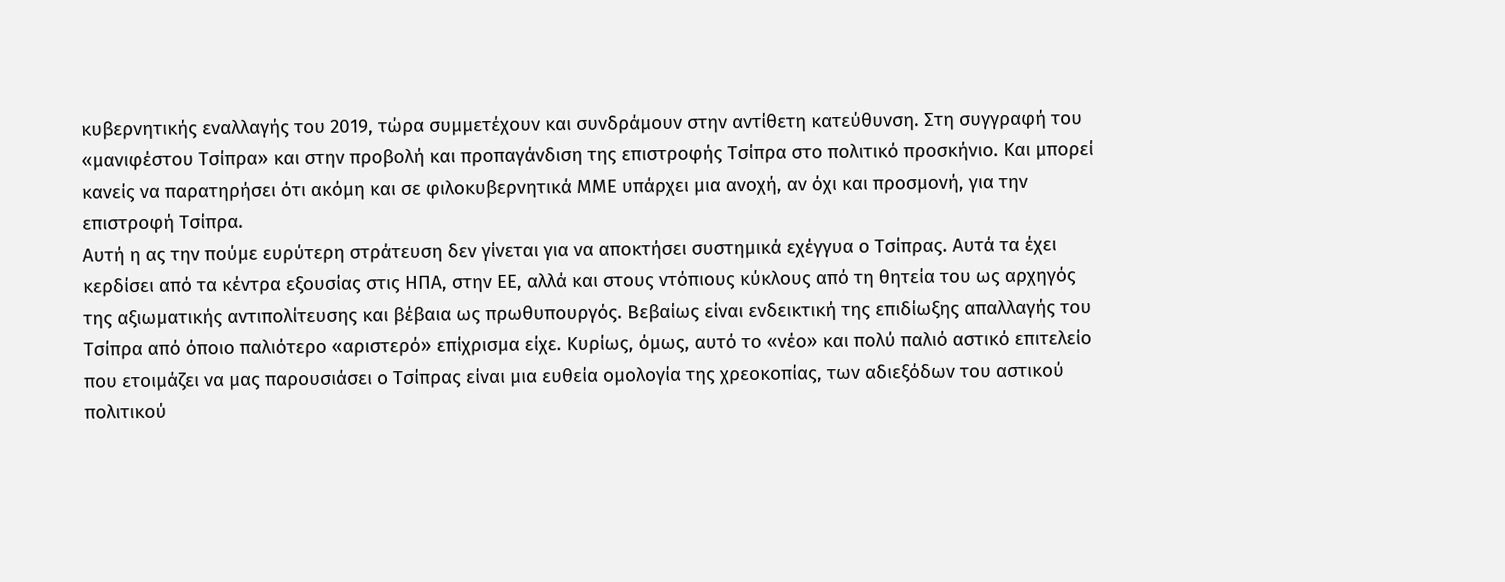κυβερνητικής εναλλαγής του 2019, τώρα συμμετέχουν και συνδράμουν στην αντίθετη κατεύθυνση. Στη συγγραφή του «μανιφέστου Τσίπρα» και στην προβολή και προπαγάνδιση της επιστροφής Τσίπρα στο πολιτικό προσκήνιο. Και μπορεί κανείς να παρατηρήσει ότι ακόμη και σε φιλοκυβερνητικά ΜΜΕ υπάρχει μια ανοχή, αν όχι και προσμονή, για την επιστροφή Τσίπρα.
Αυτή η ας την πούμε ευρύτερη στράτευση δεν γίνεται για να αποκτήσει συστημικά εχέγγυα ο Τσίπρας. Αυτά τα έχει κερδίσει από τα κέντρα εξουσίας στις ΗΠΑ, στην ΕΕ, αλλά και στους ντόπιους κύκλους από τη θητεία του ως αρχηγός της αξιωματικής αντιπολίτευσης και βέβαια ως πρωθυπουργός. Βεβαίως είναι ενδεικτική της επιδίωξης απαλλαγής του Τσίπρα από όποιο παλιότερο «αριστερό» επίχρισμα είχε. Κυρίως, όμως, αυτό το «νέο» και πολύ παλιό αστικό επιτελείο που ετοιμάζει να μας παρουσιάσει ο Τσίπρας είναι μια ευθεία ομολογία της χρεοκοπίας, των αδιεξόδων του αστικού πολιτικού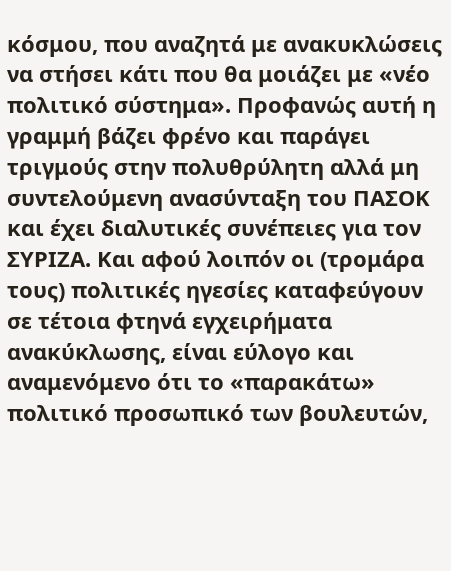κόσμου, που αναζητά με ανακυκλώσεις να στήσει κάτι που θα μοιάζει με «νέο πολιτικό σύστημα». Προφανώς αυτή η γραμμή βάζει φρένο και παράγει τριγμούς στην πολυθρύλητη αλλά μη συντελούμενη ανασύνταξη του ΠΑΣΟΚ και έχει διαλυτικές συνέπειες για τον ΣΥΡΙΖΑ. Και αφού λοιπόν οι (τρομάρα τους) πολιτικές ηγεσίες καταφεύγουν σε τέτοια φτηνά εγχειρήματα ανακύκλωσης, είναι εύλογο και αναμενόμενο ότι το «παρακάτω» πολιτικό προσωπικό των βουλευτών,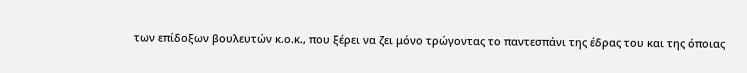των επίδοξων βουλευτών κ.ο.κ., που ξέρει να ζει μόνο τρώγοντας το παντεσπάνι της έδρας του και της όποιας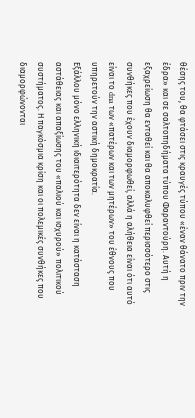θέσης του, θα φτάσει στις κραυγές τύπου «έναν θάνατο πριν την έδρα» και σε σαλτοπηδήματα τύπου Φαραντούρη. Αυτή η εξαχρείωση θα ενταθεί και θα αποκαλυφθεί περισσότερο στις συνθήκες που έχουν διαμορφωθεί, αλλά η αλήθεια είναι ότι αυτό είναι το dna των «πατέρων και των μητέρων» του έθνους που υπηρετούν την αστική δημοκρατία.
Εξάλλου μόνο ελληνική ιδιαιτερότητα δεν είναι η κατάσταση αστάθειας και απαξίωσης του «παλιού και ισχυρού» πολιτικού συστήματος. Η παγκόσμια κρίση και οι πολεμικές συνθήκες που διαμορφώνονται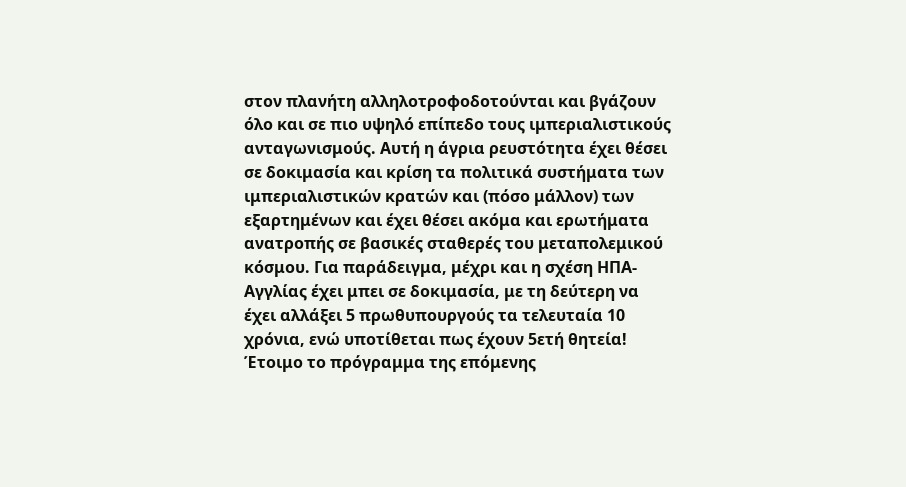στον πλανήτη αλληλοτροφοδοτούνται και βγάζουν όλο και σε πιο υψηλό επίπεδο τους ιμπεριαλιστικούς ανταγωνισμούς. Αυτή η άγρια ρευστότητα έχει θέσει σε δοκιμασία και κρίση τα πολιτικά συστήματα των ιμπεριαλιστικών κρατών και (πόσο μάλλον) των εξαρτημένων και έχει θέσει ακόμα και ερωτήματα ανατροπής σε βασικές σταθερές του μεταπολεμικού κόσμου. Για παράδειγμα, μέχρι και η σχέση ΗΠΑ-Αγγλίας έχει μπει σε δοκιμασία, με τη δεύτερη να έχει αλλάξει 5 πρωθυπουργούς τα τελευταία 10 χρόνια, ενώ υποτίθεται πως έχουν 5ετή θητεία!
Έτοιμο το πρόγραμμα της επόμενης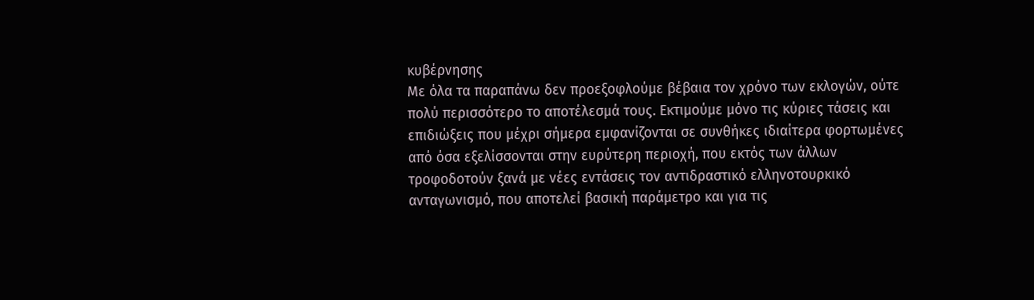κυβέρνησης
Με όλα τα παραπάνω δεν προεξοφλούμε βέβαια τον χρόνο των εκλογών, ούτε πολύ περισσότερο το αποτέλεσμά τους. Εκτιμούμε μόνο τις κύριες τάσεις και επιδιώξεις που μέχρι σήμερα εμφανίζονται σε συνθήκες ιδιαίτερα φορτωμένες από όσα εξελίσσονται στην ευρύτερη περιοχή, που εκτός των άλλων τροφοδοτούν ξανά με νέες εντάσεις τον αντιδραστικό ελληνοτουρκικό ανταγωνισμό, που αποτελεί βασική παράμετρο και για τις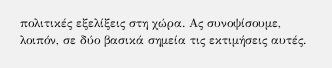πολιτικές εξελίξεις στη χώρα. Ας συνοψίσουμε, λοιπόν, σε δύο βασικά σημεία τις εκτιμήσεις αυτές.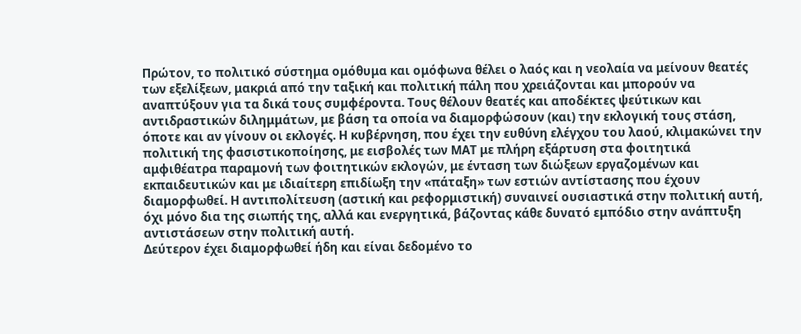Πρώτον, το πολιτικό σύστημα ομόθυμα και ομόφωνα θέλει ο λαός και η νεολαία να μείνουν θεατές των εξελίξεων, μακριά από την ταξική και πολιτική πάλη που χρειάζονται και μπορούν να αναπτύξουν για τα δικά τους συμφέροντα. Τους θέλουν θεατές και αποδέκτες ψεύτικων και αντιδραστικών διλημμάτων, με βάση τα οποία να διαμορφώσουν (και) την εκλογική τους στάση, όποτε και αν γίνουν οι εκλογές. Η κυβέρνηση, που έχει την ευθύνη ελέγχου του λαού, κλιμακώνει την πολιτική της φασιστικοποίησης, με εισβολές των ΜΑΤ με πλήρη εξάρτυση στα φοιτητικά αμφιθέατρα παραμονή των φοιτητικών εκλογών, με ένταση των διώξεων εργαζομένων και εκπαιδευτικών και με ιδιαίτερη επιδίωξη την «πάταξη» των εστιών αντίστασης που έχουν διαμορφωθεί. Η αντιπολίτευση (αστική και ρεφορμιστική) συναινεί ουσιαστικά στην πολιτική αυτή, όχι μόνο δια της σιωπής της, αλλά και ενεργητικά, βάζοντας κάθε δυνατό εμπόδιο στην ανάπτυξη αντιστάσεων στην πολιτική αυτή.
Δεύτερον έχει διαμορφωθεί ήδη και είναι δεδομένο το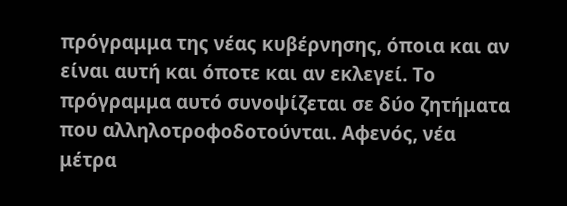πρόγραμμα της νέας κυβέρνησης, όποια και αν είναι αυτή και όποτε και αν εκλεγεί. Το πρόγραμμα αυτό συνοψίζεται σε δύο ζητήματα που αλληλοτροφοδοτούνται. Αφενός, νέα μέτρα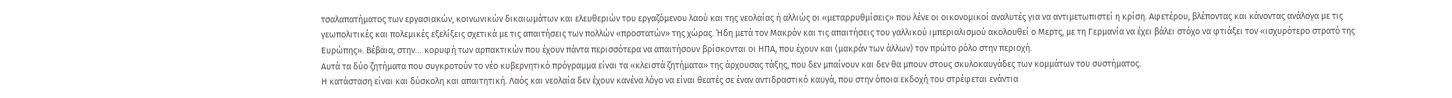τσαλαπατήματος των εργασιακών, κοινωνικών δικαιωμάτων και ελευθεριών του εργαζόμενου λαού και της νεολαίας ή αλλιώς οι «μεταρρυθμίσεις» που λένε οι οικονομικοί αναλυτές για να αντιμετωπιστεί η κρίση. Αφετέρου, βλέποντας και κάνοντας ανάλογα με τις γεωπολιτικές και πολεμικές εξελίξεις σχετικά με τις απαιτήσεις των πολλών «προστατών» της χώρας. Ήδη μετά τον Μακρόν και τις απαιτήσεις του γαλλικού ιμπεριαλισμού ακολουθεί ο Μερτς, με τη Γερμανία να έχει βάλει στόχο να φτιάξει τον «ισχυρότερο στρατό της Ευρώπης». Βέβαια, στην… κορυφή των αρπακτικών που έχουν πάντα περισσότερα να απαιτήσουν βρίσκονται οι ΗΠΑ, που έχουν και (μακράν των άλλων) τον πρώτο ρόλο στην περιοχή.
Αυτά τα δύο ζητήματα που συγκροτούν το νέο κυβερνητικό πρόγραμμα είναι τα «κλειστά ζητήματα» της άρχουσας τάξης, που δεν μπαίνουν και δεν θα μπουν στους σκυλοκαυγάδες των κομμάτων του συστήματος.
Η κατάσταση είναι και δύσκολη και απαιτητική. Λαός και νεολαία δεν έχουν κανένα λόγο να είναι θεατές σε έναν αντιδραστικό καυγά, που στην όποια εκδοχή του στρέφεται ενάντια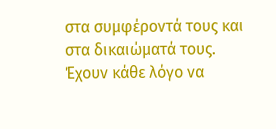στα συμφέροντά τους και στα δικαιώματά τους. Έχουν κάθε λόγο να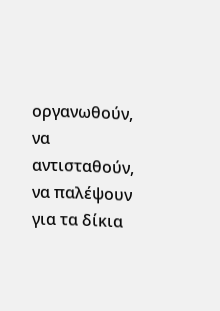οργανωθούν, να αντισταθούν, να παλέψουν για τα δίκια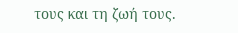τους και τη ζωή τους.